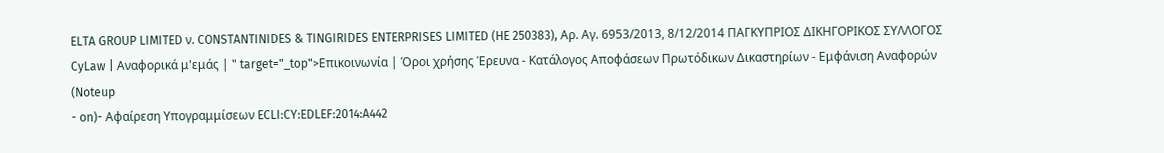ELTA GROUP LIMITED ν. CONSTANTINIDES & TINGIRIDES ENTERPRISES LIMITED (HE 250383), Αρ. Αγ. 6953/2013, 8/12/2014 ΠΑΓΚΥΠΡΙΟΣ ΔΙΚΗΓΟΡΙΚΟΣ ΣΥΛΛΟΓΟΣ CyLaw | Αναφορικά μ'εμάς | " target="_top">Επικοινωνία | Όροι χρήσης Έρευνα - Κατάλογος Αποφάσεων Πρωτόδικων Δικαστηρίων - Εμφάνιση Αναφορών (Noteup
- on)- Αφαίρεση Υπογραμμίσεων ECLI:CY:EDLEF:2014:A442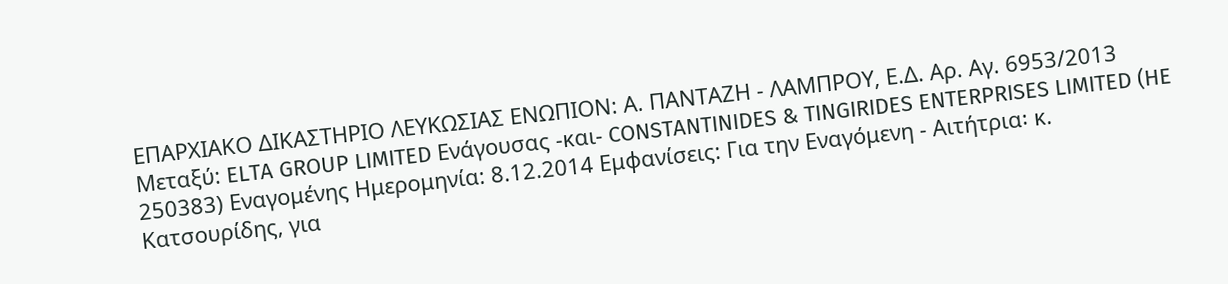ΕΠΑΡΧΙΑΚΟ ΔΙΚΑΣΤΗΡΙΟ ΛΕΥΚΩΣΙΑΣ ΕΝΩΠΙΟΝ: Α. ΠΑΝΤΑΖΗ - ΛΑΜΠΡΟΥ, Ε.Δ. Αρ. Αγ. 6953/2013 Μεταξύ: ELTA GROUP LIMITED Ενάγουσας -και- CONSTANTINIDES & TINGIRIDES ENTERPRISES LIMITED (HE 250383) Εναγoμένης Ημερομηνία: 8.12.2014 Εμφανίσεις: Για την Εναγόμενη - Αιτήτρια꞉ κ. Κατσουρίδης, για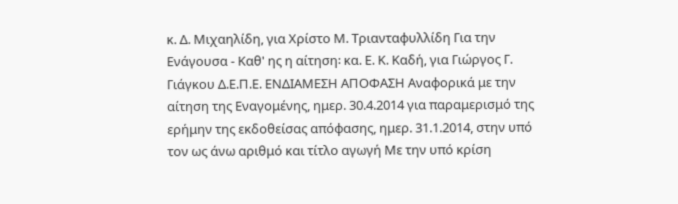κ. Δ. Μιχαηλίδη, για Χρίστο Μ. Τριανταφυλλίδη Για την Ενάγουσα - Καθ' ης η αίτηση꞉ κα. Ε. Κ. Καδή, για Γιώργος Γ. Γιάγκου Δ.Ε.Π.Ε. ΕΝΔΙΑΜΕΣΗ ΑΠΟΦΑΣΗ Αναφορικά με την αίτηση της Εναγομένης, ημερ. 30.4.2014 για παραμερισμό της ερήμην της εκδοθείσας απόφασης, ημερ. 31.1.2014, στην υπό τον ως άνω αριθμό και τίτλο αγωγή Με την υπό κρίση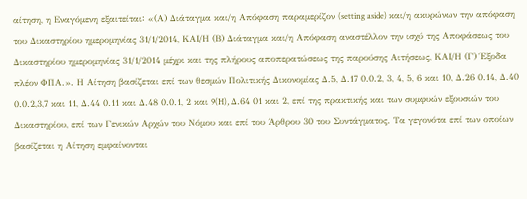αίτηση, η Εναγόμενη εξαιτείται꞉ «(Α) Διάταγμα και/η Απόφαση παραμερίζον (setting aside) και/η ακυρώνων την απόφαση του Δικαστηρίου ημερομηνίας 31/1/2014, ΚΑΙ/Η (Β) Διάταγμα και/η Απόφαση αναστέλλον την ισχύ της Αποφάσεως του Δικαστηρίου ημερομηνίας 31/1/2014 μέχρι και της πλήρους αποπερατώσεως της παρούσης Αιτήσεως, ΚΑΙ/Η (Γ) Έξοδα πλέον ΦΠΑ.». Η Αίτηση βασίζεται επί των θεσμών Πολιτικής Δικονομίας Δ.5, Δ.17 0.0.2, 3, 4, 5, 6 και 10, Δ.26 0.14, Δ.40 0.0.2,3,7 και 11, Δ.44 0.11 και Δ.48 0.0.1, 2 και 9(H), Δ.64 01 και 2, επί της πρακτικής και των συμφυών εξουσιών του Δικαστηρίου, επί των Γενικών Αρχών του Νόμου και επί του Άρθρου 30 του Συντάγματος. Τα γεγονότα επί των οποίων βασίζεται η Αίτηση εμφαίνονται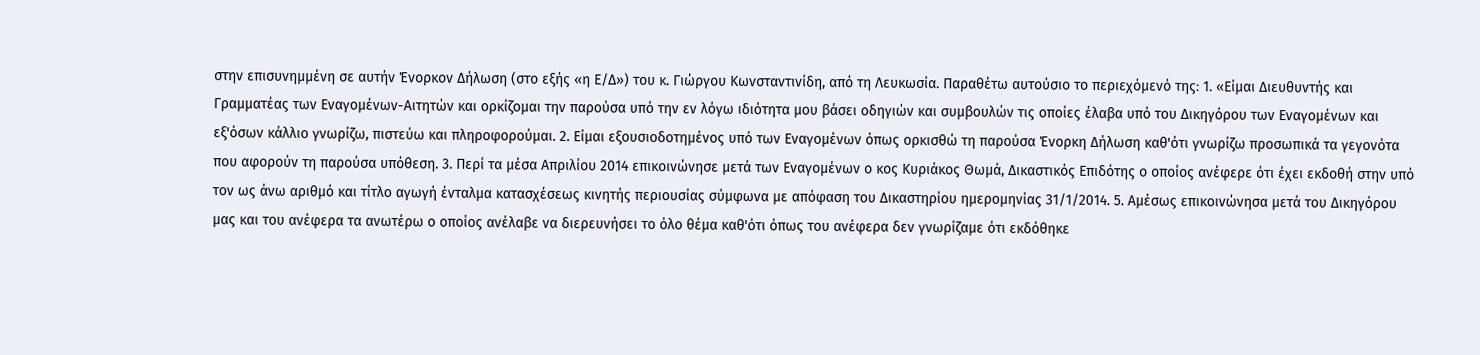στην επισυνημμένη σε αυτήν Ένορκον Δήλωση (στο εξής «η Ε/Δ») του κ. Γιώργου Κωνσταντινίδη, από τη Λευκωσία. Παραθέτω αυτούσιο το περιεχόμενό της꞉ 1. «Είμαι Διευθυντής και Γραμματέας των Εναγομένων-Αιτητών και ορκίζομαι την παρούσα υπό την εν λόγω ιδιότητα μου βάσει οδηγιών και συμβουλών τις οποίες έλαβα υπό του Δικηγόρου των Εναγομένων και εξ'όσων κάλλιο γνωρίζω, πιστεύω και πληροφορούμαι. 2. Είμαι εξουσιοδοτημένος υπό των Εναγομένων όπως ορκισθώ τη παρούσα Ένορκη Δήλωση καθ'ότι γνωρίζω προσωπικά τα γεγονότα που αφορούν τη παρούσα υπόθεση. 3. Περί τα μέσα Απριλίου 2014 επικοινώνησε μετά των Εναγομένων ο κος Κυριάκος Θωμά, Δικαστικός Επιδότης ο οποίος ανέφερε ότι έχει εκδοθή στην υπό τον ως άνω αριθμό και τίτλο αγωγή ένταλμα κατασχέσεως κινητής περιουσίας σύμφωνα με απόφαση του Δικαστηρίου ημερομηνίας 31/1/2014. 5. Αμέσως επικοινώνησα μετά του Δικηγόρου μας και του ανέφερα τα ανωτέρω ο οποίος ανέλαβε να διερευνήσει το όλο θέμα καθ'ότι όπως του ανέφερα δεν γνωρίζαμε ότι εκδόθηκε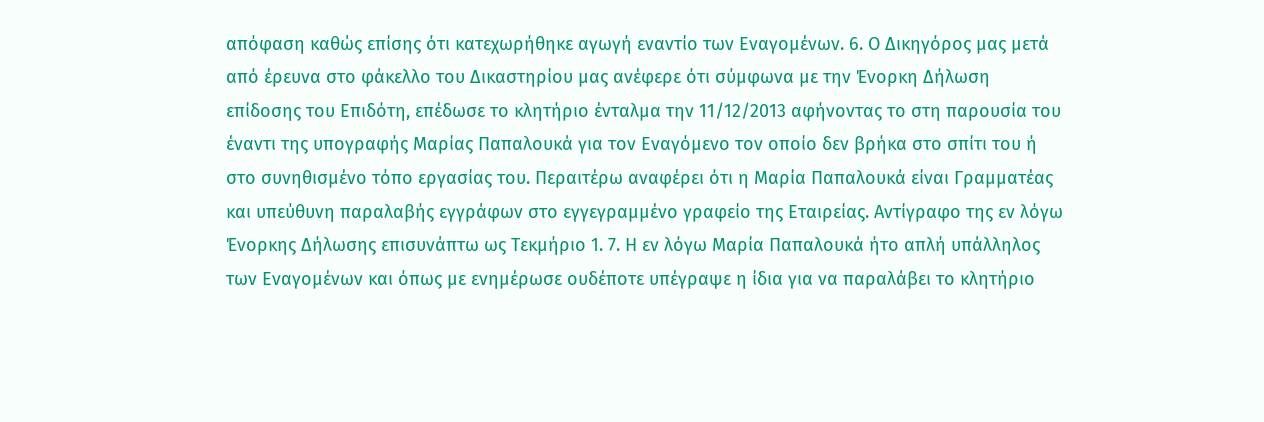απόφαση καθώς επίσης ότι κατεχωρήθηκε αγωγή εναντίο των Εναγομένων. 6. Ο Δικηγόρος μας μετά από έρευνα στο φάκελλο του Δικαστηρίου μας ανέφερε ότι σύμφωνα με την Ένορκη Δήλωση επίδοσης του Επιδότη, επέδωσε το κλητήριο ένταλμα την 11/12/2013 αφήνοντας το στη παρουσία του έναντι της υπογραφής Μαρίας Παπαλουκά για τον Εναγόμενο τον οποίο δεν βρήκα στο σπίτι του ή στο συνηθισμένο τόπο εργασίας του. Περαιτέρω αναφέρει ότι η Μαρία Παπαλουκά είναι Γραμματέας και υπεύθυνη παραλαβής εγγράφων στο εγγεγραμμένο γραφείο της Εταιρείας. Αντίγραφο της εν λόγω Ένορκης Δήλωσης επισυνάπτω ως Τεκμήριο 1. 7. Η εν λόγω Μαρία Παπαλουκά ήτο απλή υπάλληλος των Εναγομένων και όπως με ενημέρωσε ουδέποτε υπέγραψε η ίδια για να παραλάβει το κλητήριο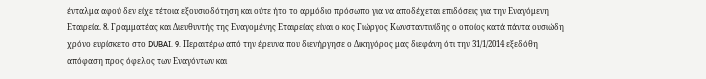ένταλμα αφού δεν είχε τέτοια εξουσιοδότηση και ούτε ήτο το αρμόδιο πρόσωπο για να αποδέχεται επιδόσεις για την Εναγόμενη Εταιρεία. 8. Γραμματέας και Διευθυντής της Εναγομένης Εταιρείας είναι ο κος Γιώργος Κωνσταντινίδης ο οποίος κατά πάντα ουσιώδη χρόνο ευρίσκετο στο DUBAI. 9. Περαιτέρω από την έρευνα που διενήργησε ο Δικηγόρος μας διεφάνη ότι την 31/1/2014 εξεδόθη απόφαση προς όφελος των Εναγόντων και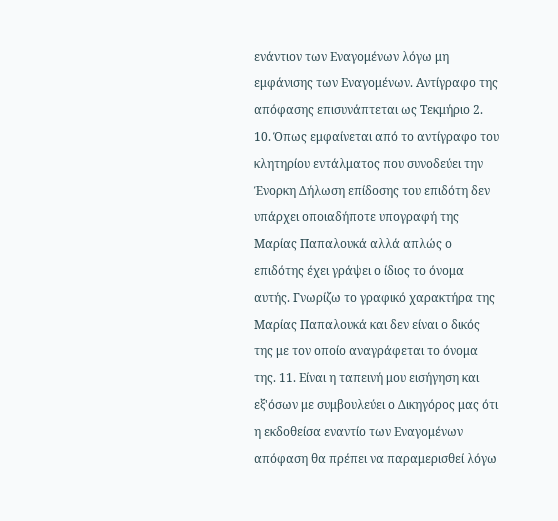ενάντιον των Εναγομένων λόγω μη εμφάνισης των Εναγομένων. Αντίγραφο της απόφασης επισυνάπτεται ως Τεκμήριο 2. 10. Όπως εμφαίνεται από το αντίγραφο του κλητηρίου εντάλματος που συνοδεύει την Ένορκη Δήλωση επίδοσης του επιδότη δεν υπάρχει οποιαδήποτε υπογραφή της Μαρίας Παπαλουκά αλλά απλώς ο επιδότης έχει γράψει ο ίδιος το όνομα αυτής. Γνωρίζω το γραφικό χαρακτήρα της Μαρίας Παπαλουκά και δεν είναι ο δικός της με τον οποίο αναγράφεται το όνομα της. 11. Είναι η ταπεινή μου εισήγηση και εξ'όσων με συμβουλεύει ο Δικηγόρος μας ότι η εκδοθείσα εναντίο των Εναγομένων απόφαση θα πρέπει να παραμερισθεί λόγω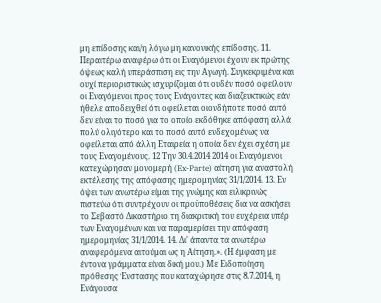μη επίδοσης και/η λόγω μη κανονικής επίδοσης. 11. Περαιτέρω αναφέρω ότι οι Εναγόμενοι έχουν εκ πρώτης όψεως καλή υπεράσπιση εις την Αγωγή. Συγκεκριμένα και ουχί περιοριστικώς ισχυρίζομαι ότι ουδέν ποσό οφείλουν οι Εναγόμενοι προς τους Ενάγοντες και διαζευκτικώς εάν ήθελε αποδειχθεί ότι οφείλεται οιονδήποτε ποσό αυτό δεν είναι το ποσό για το οποίο εκδόθηκε απόφαση αλλά πολύ ολιγότερο και το ποσό αυτό ενδεχομένως να οφείλεται από άλλη Εταιρεία η οποία δεν έχει σχέση με τους Εναγομένους. 12 Την 30.4.2014 2014 οι Εναγόμενοι κατεχώρησαν μονομερή (Ex-Parte) αίτηση για αναστολή εκτέλεσης της απόφασης ημερομηνίας 31/1/2014. 13. Εν όψει των ανωτέρω είμαι της γνώμης και ειλικρινώς πιστεύω ότι συντρέχουν οι προϋποθέσεις δια να ασκήσει το Σεβαστό Δικαστήριο τη διακριτική του ευχέρεια υπέρ των Εναγομένων και να παραμερίσει την απόφαση ημερομηνίας 31/1/2014. 14. Δι' άπαντα τα ανωτέρω αναφερόμενα αιτούμαι ως η Αίτηση.». (Η έμφαση με έντονα γράμματα είναι δική μου.) Με Ειδοποίηση πρόθεσης Ένστασης που καταχώρησε στις 8.7.2014, η Ενάγουσα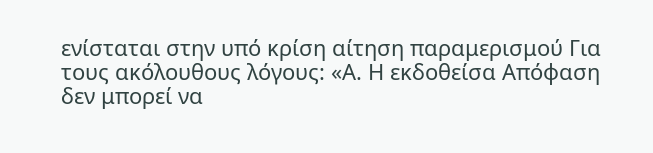ενίσταται στην υπό κρίση αίτηση παραμερισμού Για τους ακόλουθους λόγους: «Α. Η εκδοθείσα Απόφαση δεν μπορεί να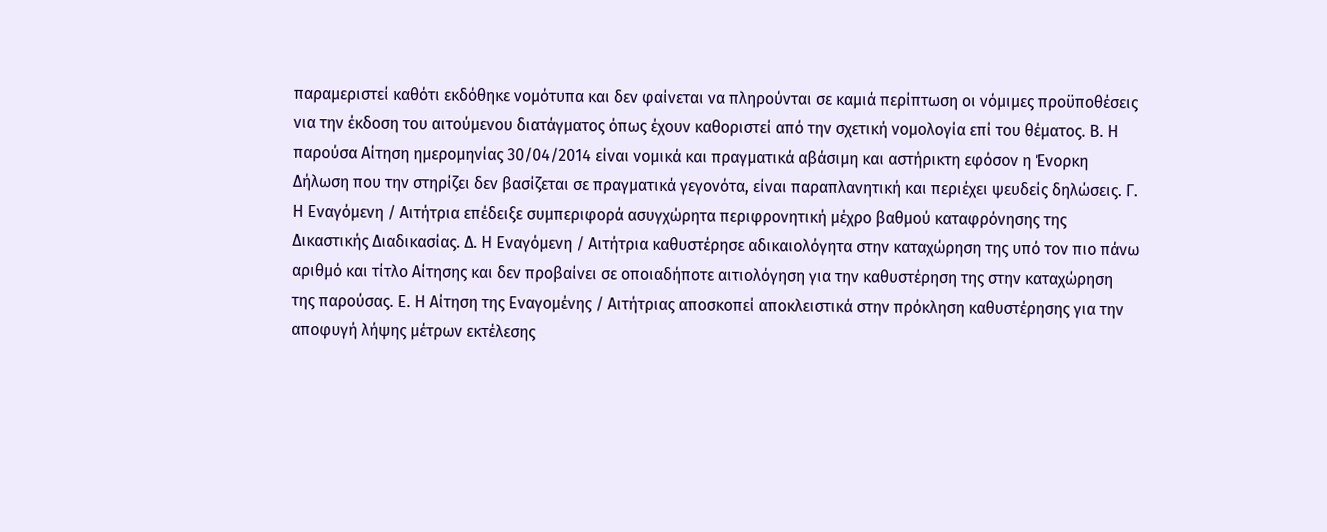παραμεριστεί καθότι εκδόθηκε νομότυπα και δεν φαίνεται να πληρούνται σε καμιά περίπτωση οι νόμιμες προϋποθέσεις νια την έκδοση του αιτούμενου διατάγματος όπως έχουν καθοριστεί από την σχετική νομολογία επί του θέματος. Β. Η παρούσα Αίτηση ημερομηνίας 30/04/2014 είναι νομικά και πραγματικά αβάσιμη και αστήρικτη εφόσον η Ένορκη Δήλωση που την στηρίζει δεν βασίζεται σε πραγματικά γεγονότα, είναι παραπλανητική και περιέχει ψευδείς δηλώσεις. Γ. Η Εναγόμενη / Αιτήτρια επέδειξε συμπεριφορά ασυγχώρητα περιφρονητική μέχρο βαθμού καταφρόνησης της Δικαστικής Διαδικασίας. Δ. Η Εναγόμενη / Αιτήτρια καθυστέρησε αδικαιολόγητα στην καταχώρηση της υπό τον πιο πάνω αριθμό και τίτλο Αίτησης και δεν προβαίνει σε οποιαδήποτε αιτιολόγηση για την καθυστέρηση της στην καταχώρηση της παρούσας. Ε. Η Αίτηση της Εναγομένης / Αιτήτριας αποσκοπεί αποκλειστικά στην πρόκληση καθυστέρησης για την αποφυγή λήψης μέτρων εκτέλεσης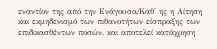εναντίον της από την Ενάγουσα/Καθ' ης η Αίτηση και εκμηδενισμό των πιθανοτήτων είσπραξης των επιδικασθέντων ποσών, και αποτελεί κατάχρηση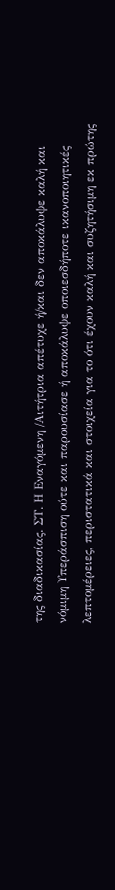της διαδικασίας. ΣΤ. Η Εναγόμενη /Αιτήτρια απέτυχε ή/και δεν αποκάλυψε καλή και νόμιμη Υπεράσπιση ούτε και παρουσίασε ή αποκάλυψε οποιεσδήποτε ικανοποιητικές λεπτομέρειες, περιστατικά και στοιχεία για το ότι έχουν καλή και συζητήσιμη εκ πρώτης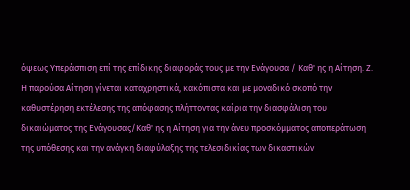όψεως Υπεράσπιση επί της επίδικης διαφοράς τους με την Ενάγουσα / Καθ' ης η Αίτηση. Ζ. Η παρούσα Αίτηση γίνεται καταχρηστικά, κακόπιστα και με μοναδικό σκοπό την καθυστέρηση εκτέλεσης της απόφασης πλήττοντας καίρια την διασφάλιση του δικαιώματος της Ενάγουσας/Καθ' ης η Αίτηση για την άνευ προσκόμματος αποπεράτωση της υπόθεσης και την ανάγκη διαφύλαξης της τελεσιδικίας των δικαστικών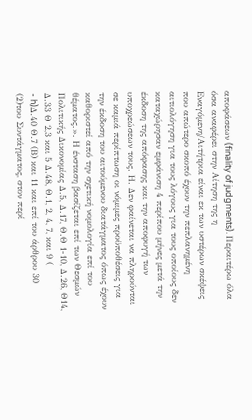αποφάσεων (finality of judgments). Περαιτέρω όλα όσα αναφέρει στην Αίτηση της η Εναγόμενη/Αιτήτρια είναι εκ των υστέρων σκέψεις που απώτερο σκοπό έχουν την πεπλανημένη αιτιολόγηση για τους λόγους για τους οποίους δεν καταχώρησαν εμφάνιση 4 περίπου μήνες μετά την έκδοση της απόφασης και την αποφυγή των υποχρεώσεων τους. Η. Δεν φαίνεται να πληρούνται σε καμιά περίπτωση οι νόμιμες προϋποθέσεις για την έκδοση του αιτούμενου διατάγματος όπως έχουν καθοριστεί από την σχετική νομολογία επί του θέματος.». Η ένσταση βασίζεται επί των Θεσμών Πολιτικής Δικονομίας Δ.5, Δ.17, Θ.Θ 1-10, Δ.26, Θ14, Δ.33 Θ 2,3 και 5 Δ.48, Θ.1, 2, 4, 7, και 9 (
- h)Δ.40 Θ.7 (Β) και 11 και επί του άρθρου 30
(2)του Συντάγματος, στον περί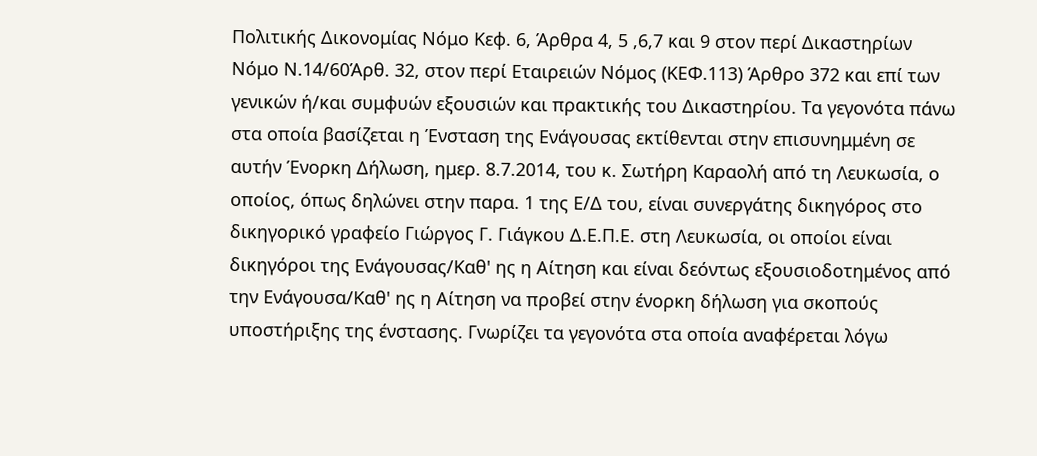Πολιτικής Δικονομίας Νόμο Κεφ. 6, Άρθρα 4, 5 ,6,7 και 9 στον περί Δικαστηρίων Νόμο Ν.14/60Άρθ. 32, στον περί Εταιρειών Νόμος (ΚΕΦ.113) Άρθρο 372 και επί των γενικών ή/και συμφυών εξουσιών και πρακτικής του Δικαστηρίου. Τα γεγονότα πάνω στα οποία βασίζεται η Ένσταση της Ενάγουσας εκτίθενται στην επισυνημμένη σε αυτήν Ένορκη Δήλωση, ημερ. 8.7.2014, του κ. Σωτήρη Καραολή από τη Λευκωσία, ο οποίος, όπως δηλώνει στην παρα. 1 της Ε/Δ του, είναι συνεργάτης δικηγόρος στο δικηγορικό γραφείο Γιώργος Γ. Γιάγκου Δ.Ε.Π.Ε. στη Λευκωσία, οι οποίοι είναι δικηγόροι της Ενάγουσας/Καθ' ης η Αίτηση και είναι δεόντως εξουσιοδοτημένος από την Ενάγουσα/Καθ' ης η Αίτηση να προβεί στην ένορκη δήλωση για σκοπούς υποστήριξης της ένστασης. Γνωρίζει τα γεγονότα στα οποία αναφέρεται λόγω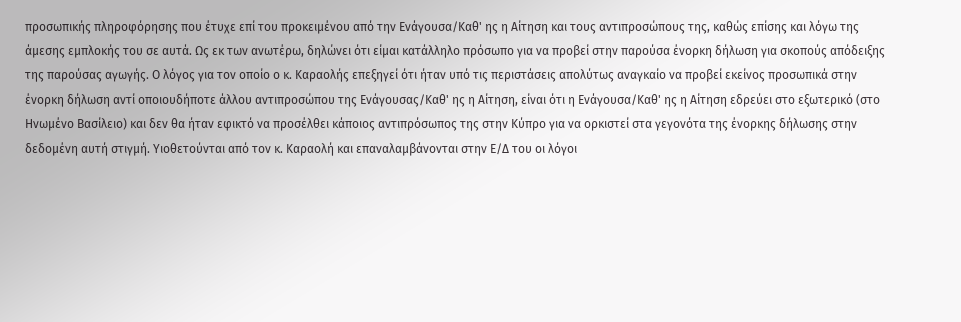προσωπικής πληροφόρησης που έτυχε επί του προκειμένου από την Ενάγουσα/Καθ' ης η Αίτηση και τους αντιπροσώπους της, καθώς επίσης και λόγω της άμεσης εμπλοκής του σε αυτά. Ως εκ των ανωτέρω, δηλώνει ότι είμαι κατάλληλο πρόσωπο για να προβεί στην παρούσα ένορκη δήλωση για σκοπούς απόδειξης της παρούσας αγωγής. Ο λόγος για τον οποίο ο κ. Καραολής επεξηγεί ότι ήταν υπό τις περιστάσεις απολύτως αναγκαίο να προβεί εκείνος προσωπικά στην ένορκη δήλωση αντί οποιουδήποτε άλλου αντιπροσώπου της Ενάγουσας/Καθ' ης η Αίτηση, είναι ότι η Ενάγουσα/Καθ' ης η Αίτηση εδρεύει στο εξωτερικό (στο Ηνωμένο Βασίλειο) και δεν θα ήταν εφικτό να προσέλθει κάποιος αντιπρόσωπος της στην Κύπρο για να ορκιστεί στα γεγονότα της ένορκης δήλωσης στην δεδομένη αυτή στιγμή. Υιοθετούνται από τον κ. Καραολή και επαναλαμβάνονται στην Ε/Δ του οι λόγοι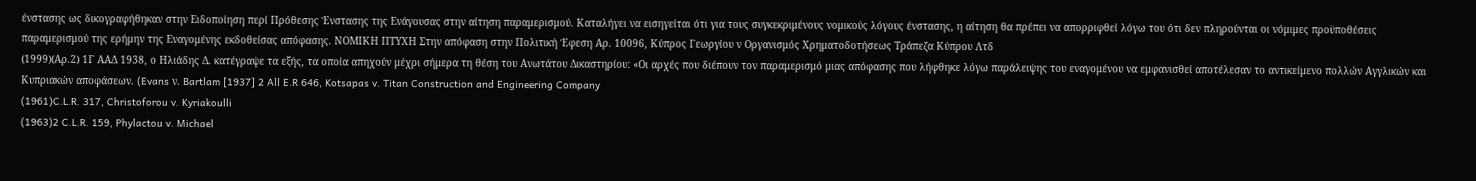ένστασης ως δικογραφήθηκαν στην Ειδοποίηση περί Πρόθεσης Ένστασης της Ενάγουσας στην αίτηση παραμερισμού. Καταλήγει να εισηγείται ότι για τους συγκεκριμένους νομικούς λόγους ένστασης, η αίτηση θα πρέπει να απορριφθεί λόγω του ότι δεν πληρούνται οι νόμιμες προϋποθέσεις παραμερισμού της ερήμην της Εναγομένης εκδοθείσας απόφασης. ΝΟΜΙΚΗ ΠΤΥΧΗ Στην απόφαση στην Πολιτική Έφεση Αρ. 10096, Κύπρος Γεωργίου ν Οργανισμός Χρηματοδοτήσεως Τράπεζα Κύπρου Λτδ
(1999)(Αρ.2) 1Γ ΑΑΔ 1938, ο Ηλιάδης Δ. κατέγραψε τα εξής, τα οποία απηχούν μέχρι σήμερα τη θέση του Ανωτάτου Δικαστηρίουː «Οι αρχές που διέπουν τον παραμερισμό μιας απόφασης που λήφθηκε λόγω παράλειψης του εναγομένου να εμφανισθεί αποτέλεσαν το αντικείμενο πολλών Αγγλικών και Κυπριακών αποφάσεων. (Evans ν. Bartlam [1937] 2 All E.R 646, Kotsapas v. Titan Construction and Engineering Company
(1961)C.L.R. 317, Christoforou v. Kyriakoulli
(1963)2 C.L.R. 159, Phylactou v. Michael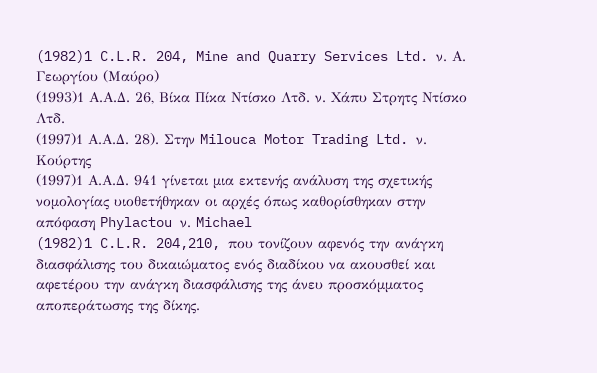(1982)1 C.L.R. 204, Mine and Quarry Services Ltd. ν. Α. Γεωργίου (Μαύρο)
(1993)1 Α.Α.Δ. 26, Βίκα Πίκα Ντίσκο Λτδ. ν. Χάπυ Στρητς Ντίσκο Λτδ.
(1997)1 Α.Α.Δ. 28). Στην Milouca Motor Trading Ltd. ν. Κούρτης
(1997)1 Α.Α.Δ. 941 γίνεται μια εκτενής ανάλυση της σχετικής νομολογίας υιοθετήθηκαν οι αρχές όπως καθορίσθηκαν στην απόφαση Phylactou ν. Michael
(1982)1 C.L.R. 204,210, που τονίζουν αφενός την ανάγκη διασφάλισης του δικαιώματος ενός διαδίκου να ακουσθεί και αφετέρου την ανάγκη διασφάλισης της άνευ προσκόμματος αποπεράτωσης της δίκης.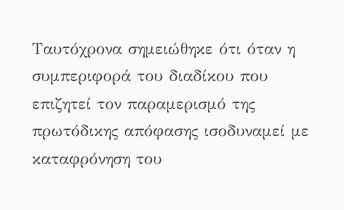Ταυτόχρονα σημειώθηκε ότι όταν η συμπεριφορά του διαδίκου που επιζητεί τον παραμερισμό της πρωτόδικης απόφασης ισοδυναμεί με καταφρόνηση του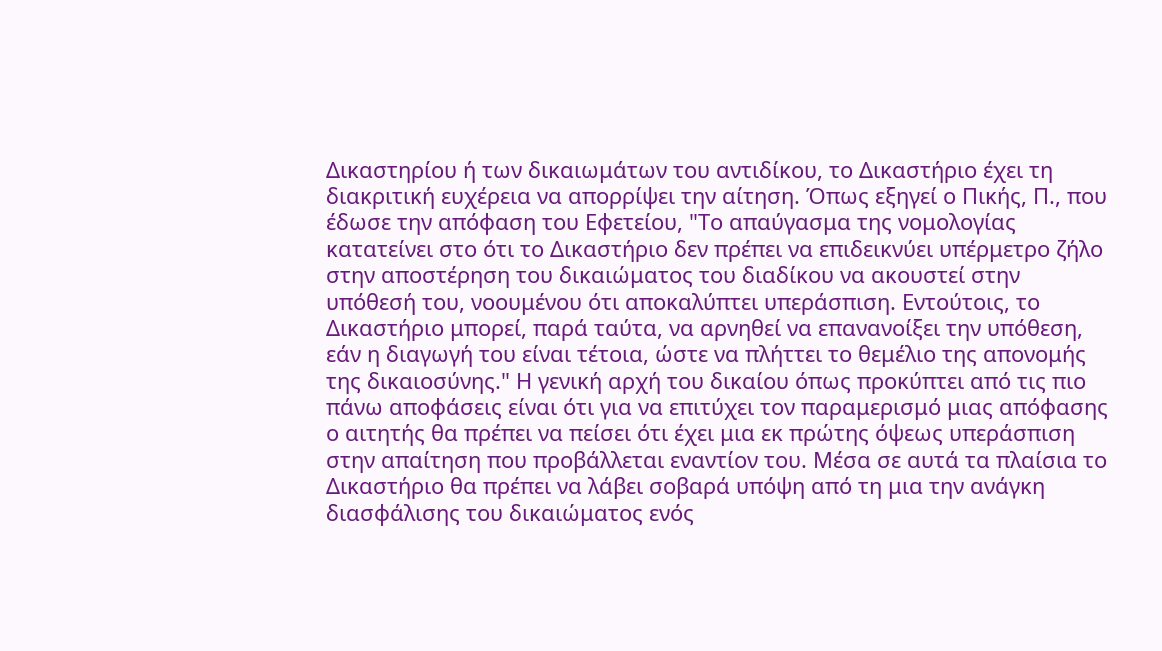Δικαστηρίου ή των δικαιωμάτων του αντιδίκου, το Δικαστήριο έχει τη διακριτική ευχέρεια να απορρίψει την αίτηση. Όπως εξηγεί ο Πικής, Π., που έδωσε την απόφαση του Εφετείου, "Το απαύγασμα της νομολογίας κατατείνει στο ότι το Δικαστήριο δεν πρέπει να επιδεικνύει υπέρμετρο ζήλο στην αποστέρηση του δικαιώματος του διαδίκου να ακουστεί στην υπόθεσή του, νοουμένου ότι αποκαλύπτει υπεράσπιση. Εντούτοις, το Δικαστήριο μπορεί, παρά ταύτα, να αρνηθεί να επανανοίξει την υπόθεση, εάν η διαγωγή του είναι τέτοια, ώστε να πλήττει το θεμέλιο της απονομής της δικαιοσύνης." Η γενική αρχή του δικαίου όπως προκύπτει από τις πιο πάνω αποφάσεις είναι ότι για να επιτύχει τον παραμερισμό μιας απόφασης ο αιτητής θα πρέπει να πείσει ότι έχει μια εκ πρώτης όψεως υπεράσπιση στην απαίτηση που προβάλλεται εναντίον του. Μέσα σε αυτά τα πλαίσια το Δικαστήριο θα πρέπει να λάβει σοβαρά υπόψη από τη μια την ανάγκη διασφάλισης του δικαιώματος ενός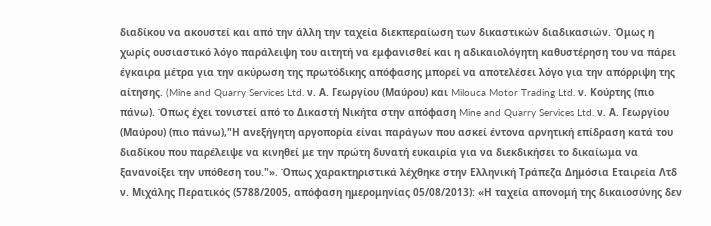διαδίκου να ακουστεί και από την άλλη την ταχεία διεκπεραίωση των δικαστικών διαδικασιών. Όμως η χωρίς ουσιαστικό λόγο παράλειψη του αιτητή να εμφανισθεί και η αδικαιολόγητη καθυστέρηση του να πάρει έγκαιρα μέτρα για την ακύρωση της πρωτόδικης απόφασης μπορεί να αποτελέσει λόγο για την απόρριψη της αίτησης. (Mine and Quarry Services Ltd. ν. Α. Γεωργίου (Μαύρου) και Milouca Motor Trading Ltd. ν. Κούρτης (πιο πάνω). Όπως έχει τονιστεί από το Δικαστή Νικήτα στην απόφαση Mine and Quarry Services Ltd. ν. Α. Γεωργίου (Μαύρου) (πιο πάνω),"Η ανεξήγητη αργοπορία είναι παράγων που ασκεί έντονα αρνητική επίδραση κατά του διαδίκου που παρέλειψε να κινηθεί με την πρώτη δυνατή ευκαιρία για να διεκδικήσει το δικαίωμα να ξανανοίξει την υπόθεση του."». Όπως χαρακτηριστικά λέχθηκε στην Ελληνική Τράπεζα Δημόσια Εταιρεία Λτδ ν. Μιχάλης Περατικός (5788/2005, απόφαση ημερομηνίας 05/08/2013): «Η ταχεία απονομή της δικαιοσύνης δεν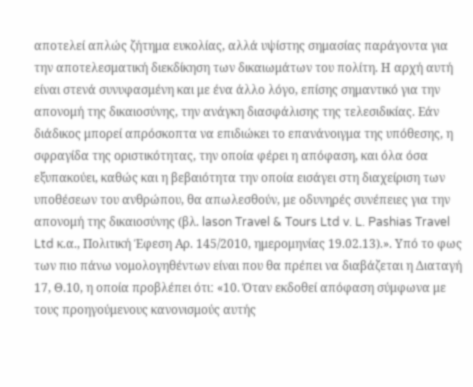αποτελεί απλώς ζήτημα ευκολίας, αλλά υψίστης σημασίας παράγοντα για την αποτελεσματική διεκδίκηση των δικαιωμάτων του πολίτη. Η αρχή αυτή είναι στενά συνυφασμένη και με ένα άλλο λόγο, επίσης σημαντικό για την απονομή της δικαιοσύνης, την ανάγκη διασφάλισης της τελεσιδικίας. Εάν διάδικος μπορεί απρόσκοπτα να επιδιώκει το επανάνοιγμα της υπόθεσης, η σφραγίδα της οριστικότητας, την οποία φέρει η απόφαση, και όλα όσα εξυπακούει, καθώς και η βεβαιότητα την οποία εισάγει στη διαχείριση των υποθέσεων του ανθρώπου, θα απωλεσθούν, με οδυνηρές συνέπειες για την απονομή της δικαιοσύνης (βλ. lason Travel & Tours Ltd v. L. Pashias Travel Ltd κ.α., Πολιτική Έφεση Αρ. 145/2010, ημερομηνίας 19.02.13).». Υπό το φως των πιο πάνω νομολογηθέντων είναι που θα πρέπει να διαβάζεται η Διαταγή 17, Θ.10, η οποία προβλέπει ότιː «10. Όταν εκδοθεί απόφαση σύμφωνα με τους προηγούμενους κανονισμούς αυτής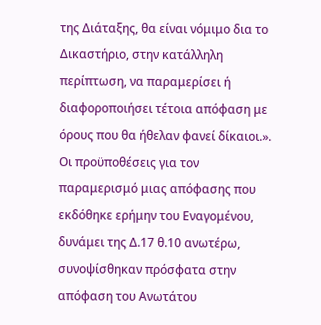της Διάταξης, θα είναι νόμιμο δια το Δικαστήριο, στην κατάλληλη περίπτωση, να παραμερίσει ή διαφοροποιήσει τέτοια απόφαση με όρους που θα ήθελαν φανεί δίκαιοι.». Οι προϋποθέσεις για τον παραμερισμό μιας απόφασης που εκδόθηκε ερήμην του Εναγομένου, δυνάμει της Δ.17 θ.10 ανωτέρω, συνοψίσθηκαν πρόσφατα στην απόφαση του Ανωτάτου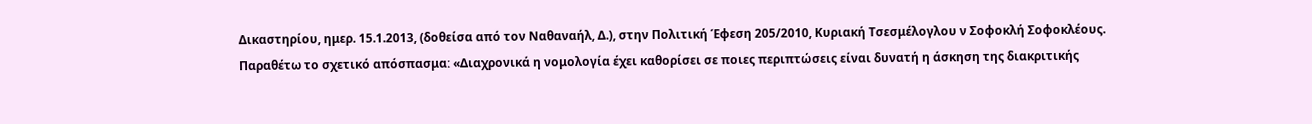Δικαστηρίου, ημερ. 15.1.2013, (δοθείσα από τον Ναθαναήλ, Δ.), στην Πολιτική Έφεση 205/2010, Κυριακή Τσεσμέλογλου ν Σοφοκλή Σοφοκλέους. Παραθέτω το σχετικό απόσπασμαː «Διαχρονικά η νομολογία έχει καθορίσει σε ποιες περιπτώσεις είναι δυνατή η άσκηση της διακριτικής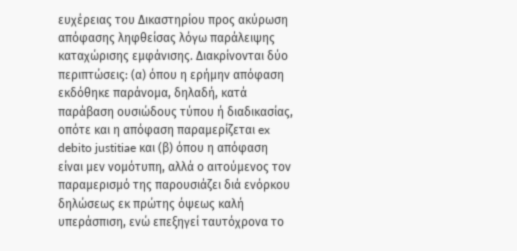ευχέρειας του Δικαστηρίου προς ακύρωση απόφασης ληφθείσας λόγω παράλειψης καταχώρισης εμφάνισης. Διακρίνονται δύο περιπτώσεις: (α) όπου η ερήμην απόφαση εκδόθηκε παράνομα, δηλαδή, κατά παράβαση ουσιώδους τύπου ή διαδικασίας, οπότε και η απόφαση παραμερίζεται ex debito justitiae και (β) όπου η απόφαση είναι μεν νομότυπη, αλλά ο αιτούμενος τον παραμερισμό της παρουσιάζει διά ενόρκου δηλώσεως εκ πρώτης όψεως καλή υπεράσπιση, ενώ επεξηγεί ταυτόχρονα το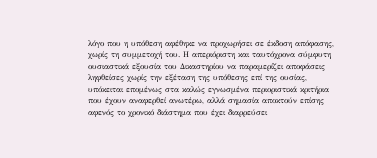λόγο που η υπόθεση αφέθηκε να προχωρήσει σε έκδοση απόφασης, χωρίς τη συμμετοχή του. Η απεριόριστη και ταυτόχρονα σύμφυτη ουσιαστικά εξουσία του Δικαστηρίου να παραμερίζει αποφάσεις ληφθείσες χωρίς την εξέταση της υπόθεσης επί της ουσίας, υπόκειται επομένως στα καλώς εγνωσμένα περιοριστικά κριτήρια που έχουν αναφερθεί ανωτέρω, αλλά σημασία αποκτούν επίσης αφενός το χρονικό διάστημα που έχει διαρρεύσει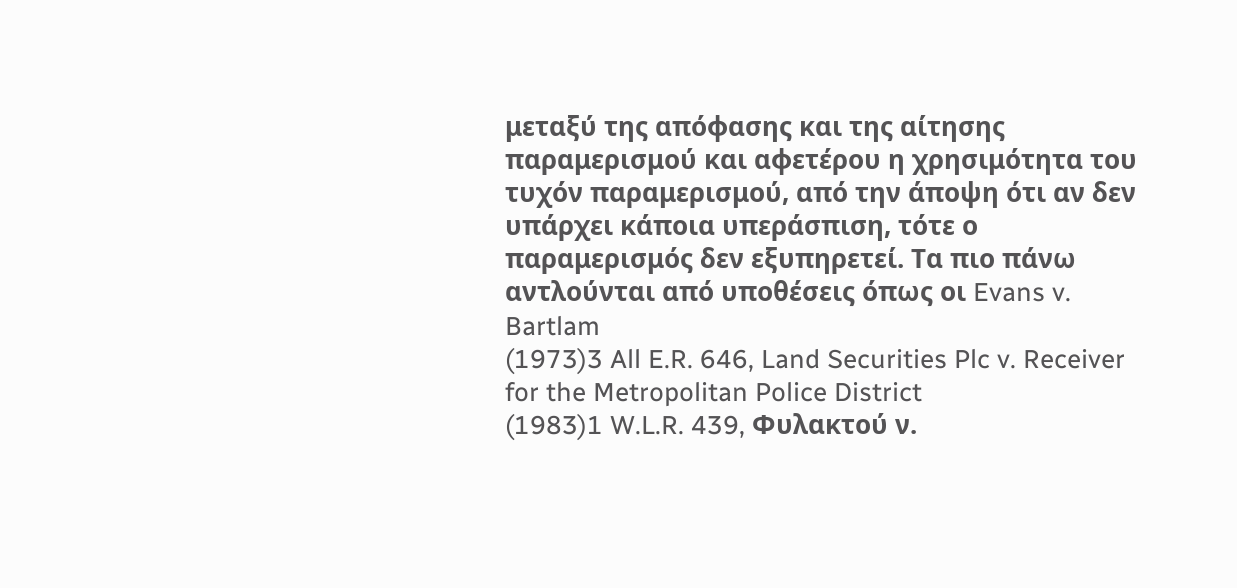μεταξύ της απόφασης και της αίτησης παραμερισμού και αφετέρου η χρησιμότητα του τυχόν παραμερισμού, από την άποψη ότι αν δεν υπάρχει κάποια υπεράσπιση, τότε ο παραμερισμός δεν εξυπηρετεί. Τα πιο πάνω αντλούνται από υποθέσεις όπως οι Evans v. Bartlam
(1973)3 All E.R. 646, Land Securities Plc v. Receiver for the Metropolitan Police District
(1983)1 W.L.R. 439, Φυλακτού ν.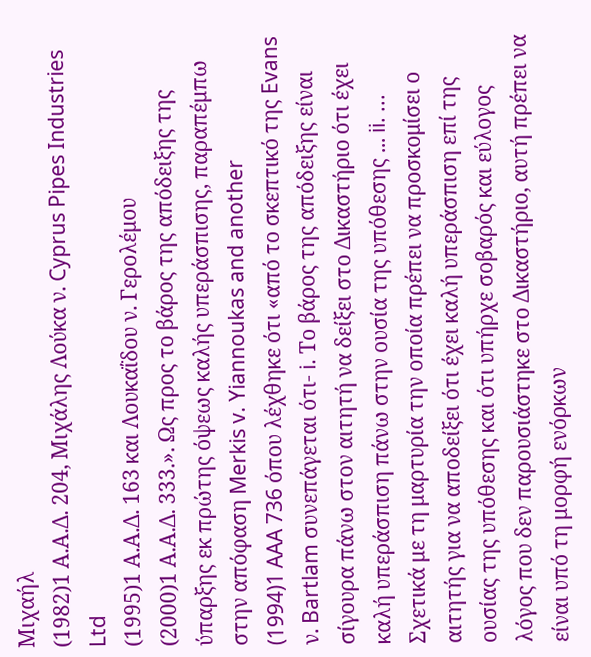Μιχαήλ
(1982)1 Α.Α.Δ. 204, Μιχάλης Λούκα ν. Cyprus Pipes Industries Ltd
(1995)1 Α.Α.Δ. 163 και Λουκαΐδου ν. Γερολέμου
(2000)1 Α.Α.Δ. 333.». Ως προς το βάρος της απόδειξης της ύπαρξης εκ πρώτης όψεως καλής υπεράσπισης, παραπέμπω στην απόφαση Merkis v. Yiannoukas and another
(1994)1 AAA 736 όπου λέχθηκε ότι «από το σκεπτικό της Evans ν. Bartlam συνεπάγεται ότι- i. Το βάρος της απόδειξης είναι σίγουρα πάνω στον αιτητή να δείξει στο Δικαστήριο ότι έχει καλή υπεράσπιση πάνω στην ουσία της υπόθεσης ... ii. ... Σχετικά με τη μαρτυρία την οποία πρέπει να προσκομίσει ο αιτητής για να αποδείξει ότι έχει καλή υπεράσπιση επί της ουσίας της υπόθεσης και ότι υπήρχε σοβαρός και εύλογος λόγος που δεν παρουσιάστηκε στο Δικαστήριο, αυτή πρέπει να είναι υπό τη μορφή ενόρκων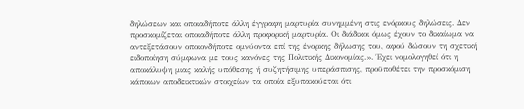δηλώσεων και οποιαδήποτε άλλη έγγραφη μαρτυρία συνημμένη στις ενόρκους δηλώσεις. Δεν προσκομίζεται οποιαδήποτε άλλη προφορική μαρτυρία. Οι διάδικοι όμως έχουν το δικαίωμα να αντεξετάσουν οποιονδήποτε ομνύοντα επί της ένορκης δήλωσης του, αφού δώσουν τη σχετική ειδοποίηση σύμφωνα με τους κανόνες της Πολιτικής Δικονομίας.». Έχει νομολογηθεί ότι η αποκάλυψη μιας καλής υπόθεσης ή συζητήσιμης υπεράσπισης, προϋποθέτει την προσκόμιση κάποιων αποδεικτικών στοιχείων τα οποία εξυπακούεται ότι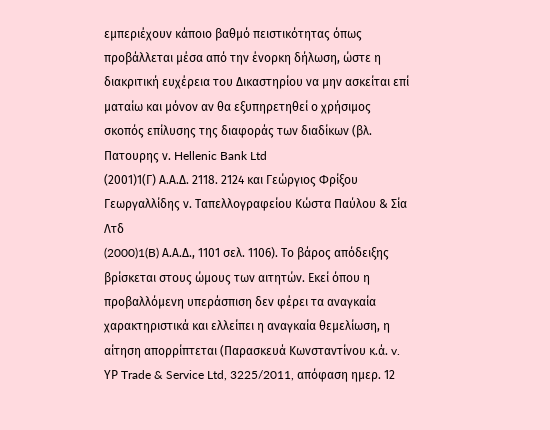εμπεριέχουν κάποιο βαθμό πειστικότητας όπως προβάλλεται μέσα από την ένορκη δήλωση, ώστε η διακριτική ευχέρεια του Δικαστηρίου να μην ασκείται επί ματαίω και μόνον αν θα εξυπηρετηθεί ο χρήσιμος σκοπός επίλυσης της διαφοράς των διαδίκων (βλ. Πατουρης ν. Hellenic Bank Ltd
(2001)1(Γ) Α.Α.Δ. 2118. 2124 και Γεώργιος Φρίξου Γεωργαλλίδης ν. Ταπελλογραφείου Κώστα Παύλου & Σία Λτδ
(2000)1(B) Α.Α.Δ., 1101 σελ. 1106). Το βάρος απόδειξης βρίσκεται στους ώμους των αιτητών. Εκεί όπου η προβαλλόμενη υπεράσπιση δεν φέρει τα αναγκαία χαρακτηριστικά και ελλείπει η αναγκαία θεμελίωση, η αίτηση απορρίπτεται (Παρασκευά Κωνσταντίνου κ.ά. v. ΥΡ Trade & Service Ltd, 3225/2011, απόφαση ημερ. 12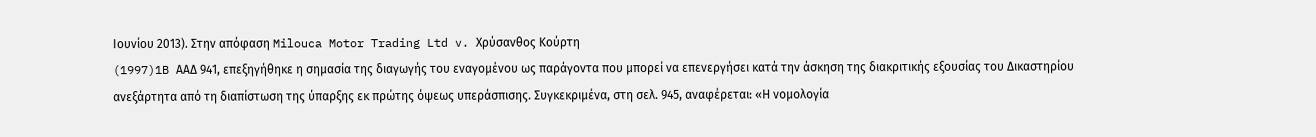Ιουνίου 2013). Στην απόφαση Milouca Motor Trading Ltd v. Χρύσανθος Κούρτη
(1997)1B ΑΑΔ 941, επεξηγήθηκε η σημασία της διαγωγής του εναγομένου ως παράγοντα που μπορεί να επενεργήσει κατά την άσκηση της διακριτικής εξουσίας του Δικαστηρίου ανεξάρτητα από τη διαπίστωση της ύπαρξης εκ πρώτης όψεως υπεράσπισης. Συγκεκριμένα, στη σελ. 945, αναφέρεται: «Η νομολογία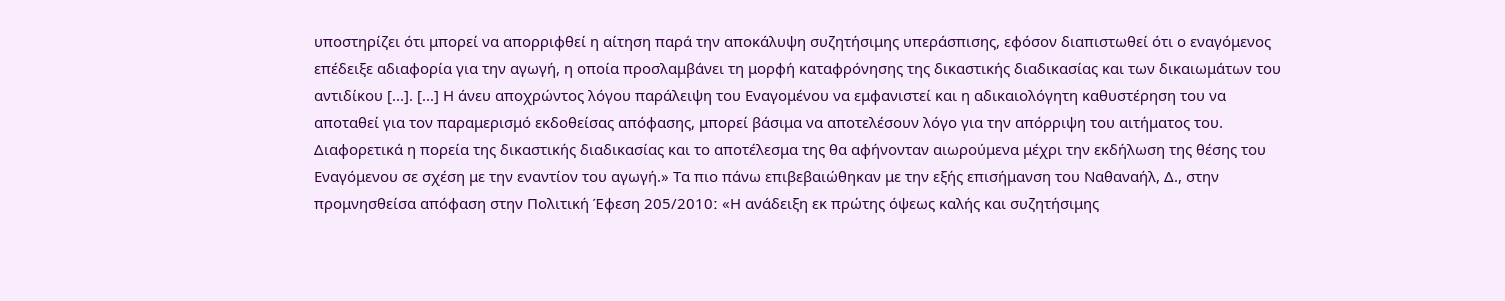υποστηρίζει ότι μπορεί να απορριφθεί η αίτηση παρά την αποκάλυψη συζητήσιμης υπεράσπισης, εφόσον διαπιστωθεί ότι ο εναγόμενος επέδειξε αδιαφορία για την αγωγή, η οποία προσλαμβάνει τη μορφή καταφρόνησης της δικαστικής διαδικασίας και των δικαιωμάτων του αντιδίκου [...]. [...] Η άνευ αποχρώντος λόγου παράλειψη του Εναγομένου να εμφανιστεί και η αδικαιολόγητη καθυστέρηση του να αποταθεί για τον παραμερισμό εκδοθείσας απόφασης, μπορεί βάσιμα να αποτελέσουν λόγο για την απόρριψη του αιτήματος του. Διαφορετικά η πορεία της δικαστικής διαδικασίας και το αποτέλεσμα της θα αφήνονταν αιωρούμενα μέχρι την εκδήλωση της θέσης του Εναγόμενου σε σχέση με την εναντίον του αγωγή.» Τα πιο πάνω επιβεβαιώθηκαν με την εξής επισήμανση του Ναθαναήλ, Δ., στην προμνησθείσα απόφαση στην Πολιτική Έφεση 205/2010ː «Η ανάδειξη εκ πρώτης όψεως καλής και συζητήσιμης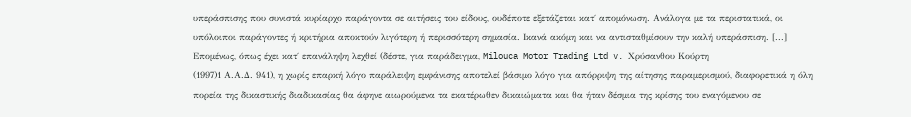υπεράσπισης που συνιστά κυρίαρχο παράγοντα σε αιτήσεις του είδους, ουδέποτε εξετάζεται κατ΄ απομόνωση. Ανάλογα με τα περιστατικά, οι υπόλοιποι παράγοντες ή κριτήρια αποκτούν λιγότερη ή περισσότερη σημασία. Ικανά ακόμη και να αντισταθμίσουν την καλή υπεράσπιση. [...] Επομένως, όπως έχει κατ΄ επανάληψη λεχθεί (δέστε, για παράδειγμα, Milouca Motor Trading Ltd v. Χρύσανθου Κούρτη
(1997)1 Α.Α.Δ. 941), η χωρίς επαρκή λόγο παράλειψη εμφάνισης αποτελεί βάσιμο λόγο για απόρριψη της αίτησης παραμερισμού, διαφορετικά η όλη πορεία της δικαστικής διαδικασίας θα άφηνε αιωρούμενα τα εκατέρωθεν δικαιώματα και θα ήταν δέσμια της κρίσης του εναγόμενου σε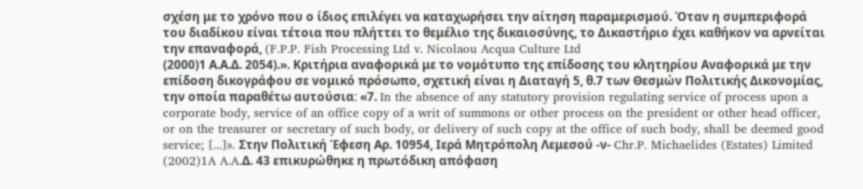σχέση με το χρόνο που ο ίδιος επιλέγει να καταχωρήσει την αίτηση παραμερισμού. Όταν η συμπεριφορά του διαδίκου είναι τέτοια που πλήττει το θεμέλιο της δικαιοσύνης, το Δικαστήριο έχει καθήκον να αρνείται την επαναφορά, (F.P.P. Fish Processing Ltd v. Nicolaou Acqua Culture Ltd
(2000)1 Α.Α.Δ. 2054).». Κριτήρια αναφορικά με το νομότυπο της επίδοσης του κλητηρίου Αναφορικά με την επίδοση δικογράφου σε νομικό πρόσωπο, σχετική είναι η Διαταγή 5, θ.7 των Θεσμών Πολιτικής Δικονομίας, την οποία παραθέτω αυτούσιαː «7. In the absence of any statutory provision regulating service of process upon a corporate body, service of an office copy of a writ of summons or other process on the president or other head officer, or on the treasurer or secretary of such body, or delivery of such copy at the office of such body, shall be deemed good service; [...]». Στην Πολιτική Έφεση Αρ. 10954, Ιερά Μητρόπολη Λεμεσού -ν- Chr.P. Michaelides (Estates) Limited
(2002)1A A.A.Δ. 43 επικυρώθηκε η πρωτόδικη απόφαση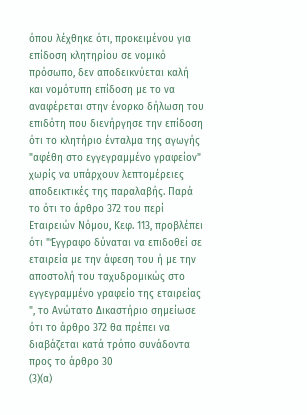όπου λέχθηκε ότι, προκειμένου για επίδοση κλητηρίου σε νομικό πρόσωπο, δεν αποδεικνύεται καλή και νομότυπη επίδοση με το να αναφέρεται στην ένορκο δήλωση του επιδότη που διενήργησε την επίδοση ότι το κλητήριο ένταλμα της αγωγής "αφέθη στο εγγεγραμμένο γραφείον" χωρίς να υπάρχουν λεπτομέρειες αποδεικτικές της παραλαβής. Παρά το ότι το άρθρο 372 του περί Εταιρειών Νόμου, Κεφ. 113, προβλέπει ότι "Έγγραφο δύναται να επιδοθεί σε εταιρεία με την άφεση του ή με την αποστολή του ταχυδρομικώς στο εγγεγραμμένο γραφείο της εταιρείας ", το Ανώτατο Δικαστήριο σημείωσε ότι το άρθρο 372 θα πρέπει να διαβάζεται κατά τρόπο συνάδοντα προς το άρθρο 30
(3)(α)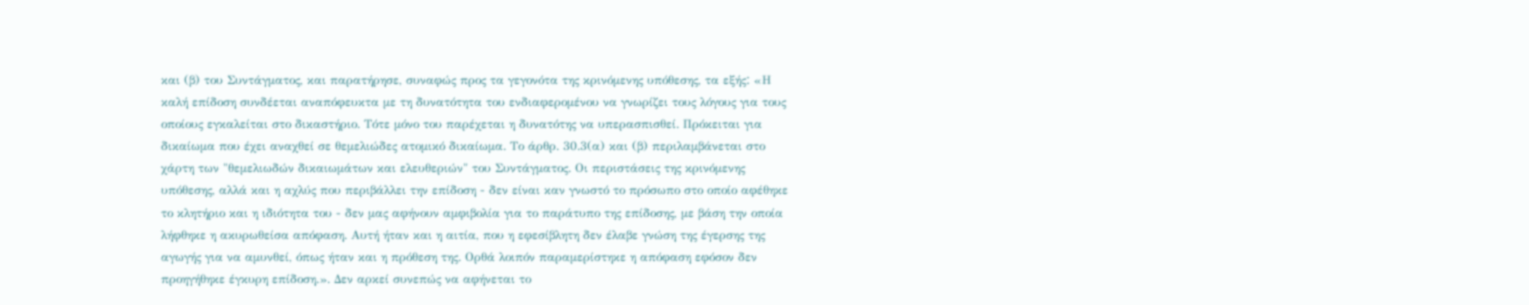και (β) του Συντάγματος, και παρατήρησε, συναφώς προς τα γεγονότα της κρινόμενης υπόθεσης, τα εξήςː «Η καλή επίδοση συνδέεται αναπόφευκτα με τη δυνατότητα του ενδιαφερομένου να γνωρίζει τους λόγους για τους οποίους εγκαλείται στο δικαστήριο. Τότε μόνο του παρέχεται η δυνατότης να υπερασπισθεί. Πρόκειται για δικαίωμα που έχει αναχθεί σε θεμελιώδες ατομικό δικαίωμα. Το άρθρ. 30.3(α) και (β) περιλαμβάνεται στο χάρτη των "θεμελιωδών δικαιωμάτων και ελευθεριών" του Συντάγματος. Οι περιστάσεις της κρινόμενης υπόθεσης, αλλά και η αχλύς που περιβάλλει την επίδοση - δεν είναι καν γνωστό το πρόσωπο στο οποίο αφέθηκε το κλητήριο και η ιδιότητα του - δεν μας αφήνουν αμφιβολία για το παράτυπο της επίδοσης, με βάση την οποία λήφθηκε η ακυρωθείσα απόφαση. Αυτή ήταν και η αιτία, που η εφεσίβλητη δεν έλαβε γνώση της έγερσης της αγωγής για να αμυνθεί, όπως ήταν και η πρόθεση της. Ορθά λοιπόν παραμερίστηκε η απόφαση εφόσον δεν προηγήθηκε έγκυρη επίδοση.». Δεν αρκεί συνεπώς να αφήνεται το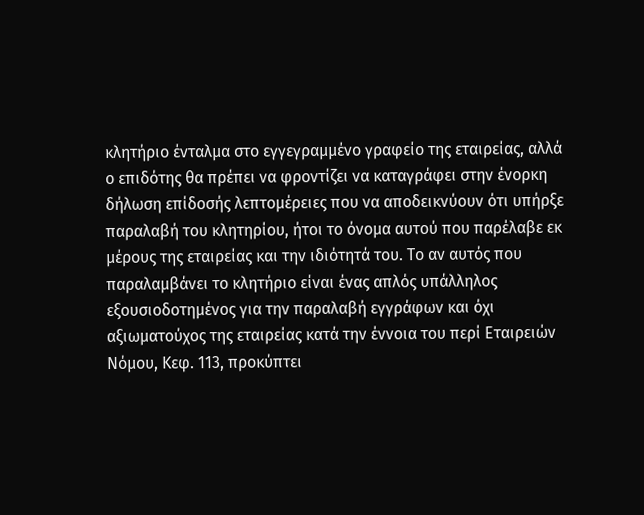κλητήριο ένταλμα στο εγγεγραμμένο γραφείο της εταιρείας, αλλά ο επιδότης θα πρέπει να φροντίζει να καταγράφει στην ένορκη δήλωση επίδοσής λεπτομέρειες που να αποδεικνύουν ότι υπήρξε παραλαβή του κλητηρίου, ήτοι το όνομα αυτού που παρέλαβε εκ μέρους της εταιρείας και την ιδιότητά του. Το αν αυτός που παραλαμβάνει το κλητήριο είναι ένας απλός υπάλληλος εξουσιοδοτημένος για την παραλαβή εγγράφων και όχι αξιωματούχος της εταιρείας κατά την έννοια του περί Εταιρειών Νόμου, Κεφ. 113, προκύπτει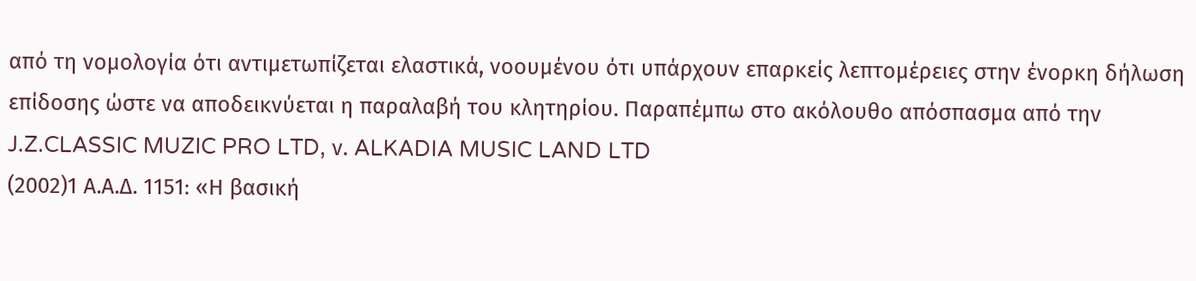από τη νομολογία ότι αντιμετωπίζεται ελαστικά, νοουμένου ότι υπάρχουν επαρκείς λεπτομέρειες στην ένορκη δήλωση επίδοσης ώστε να αποδεικνύεται η παραλαβή του κλητηρίου. Παραπέμπω στο ακόλουθο απόσπασμα από την J.Z.CLASSIC MUZIC PRO LTD, ν. ALKADIA MUSIC LAND LTD
(2002)1 Α.Α.Δ. 1151꞉ «Η βασική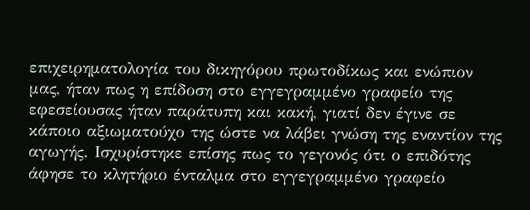επιχειρηματολογία του δικηγόρου πρωτοδίκως και ενώπιον μας, ήταν πως η επίδοση στο εγγεγραμμένο γραφείο της εφεσείουσας ήταν παράτυπη και κακή, γιατί δεν έγινε σε κάποιο αξιωματούχο της ώστε να λάβει γνώση της εναντίον της αγωγής. Ισχυρίστηκε επίσης πως το γεγονός ότι ο επιδότης άφησε το κλητήριο ένταλμα στο εγγεγραμμένο γραφείο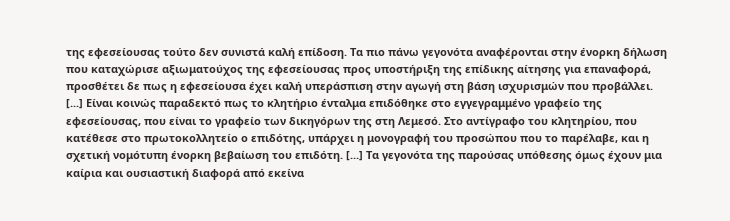της εφεσείουσας τούτο δεν συνιστά καλή επίδοση. Τα πιο πάνω γεγονότα αναφέρονται στην ένορκη δήλωση που καταχώρισε αξιωματούχος της εφεσείουσας προς υποστήριξη της επίδικης αίτησης για επαναφορά, προσθέτει δε πως η εφεσείουσα έχει καλή υπεράσπιση στην αγωγή στη βάση ισχυρισμών που προβάλλει. [...] Είναι κοινώς παραδεκτό πως το κλητήριο ένταλμα επιδόθηκε στο εγγεγραμμένο γραφείο της εφεσείουσας, που είναι το γραφείο των δικηγόρων της στη Λεμεσό. Στο αντίγραφο του κλητηρίου, που κατέθεσε στο πρωτοκολλητείο ο επιδότης, υπάρχει η μονογραφή του προσώπου που το παρέλαβε, και η σχετική νομότυπη ένορκη βεβαίωση του επιδότη. [...] Τα γεγονότα της παρούσας υπόθεσης όμως έχουν μια καίρια και ουσιαστική διαφορά από εκείνα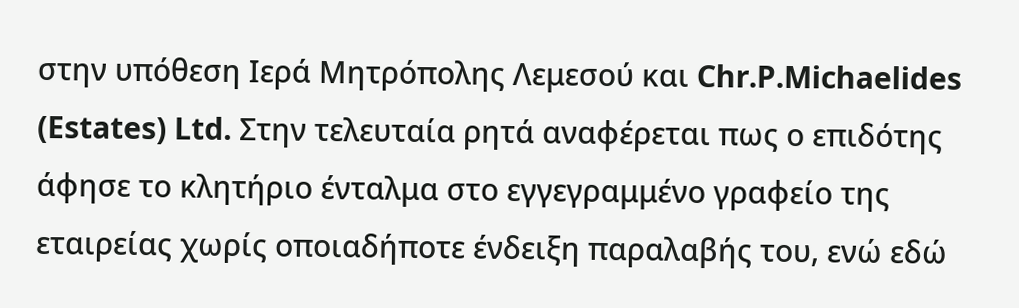στην υπόθεση Ιερά Μητρόπολης Λεμεσού και Chr.P.Michaelides (Estates) Ltd. Στην τελευταία ρητά αναφέρεται πως ο επιδότης άφησε το κλητήριο ένταλμα στο εγγεγραμμένο γραφείο της εταιρείας χωρίς οποιαδήποτε ένδειξη παραλαβής του, ενώ εδώ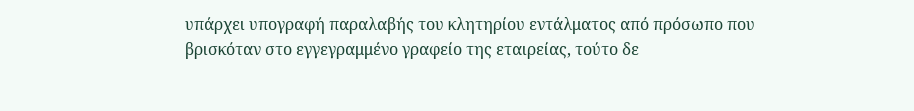υπάρχει υπογραφή παραλαβής του κλητηρίου εντάλματος από πρόσωπο που βρισκόταν στο εγγεγραμμένο γραφείο της εταιρείας, τούτο δε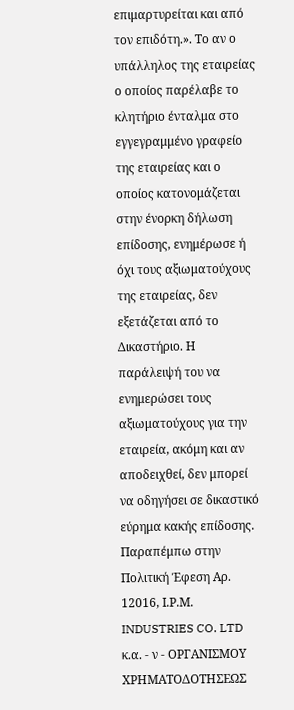επιμαρτυρείται και από τον επιδότη.». Το αν ο υπάλληλος της εταιρείας ο οποίος παρέλαβε το κλητήριο ένταλμα στο εγγεγραμμένο γραφείο της εταιρείας και ο οποίος κατονομάζεται στην ένορκη δήλωση επίδοσης, ενημέρωσε ή όχι τους αξιωματούχους της εταιρείας, δεν εξετάζεται από το Δικαστήριο. Η παράλειψή του να ενημερώσει τους αξιωματούχους για την εταιρεία, ακόμη και αν αποδειχθεί, δεν μπορεί να οδηγήσει σε δικαστικό εύρημα κακής επίδοσης. Παραπέμπω στην Πολιτική Έφεση Αρ. 12016, Ι.Ρ.Μ. INDUSTRIES CO. LTD κ.α. - ν - ΟΡΓΑΝΙΣΜΟΥ ΧΡΗΜΑΤΟΔΟΤΗΣΕΩΣ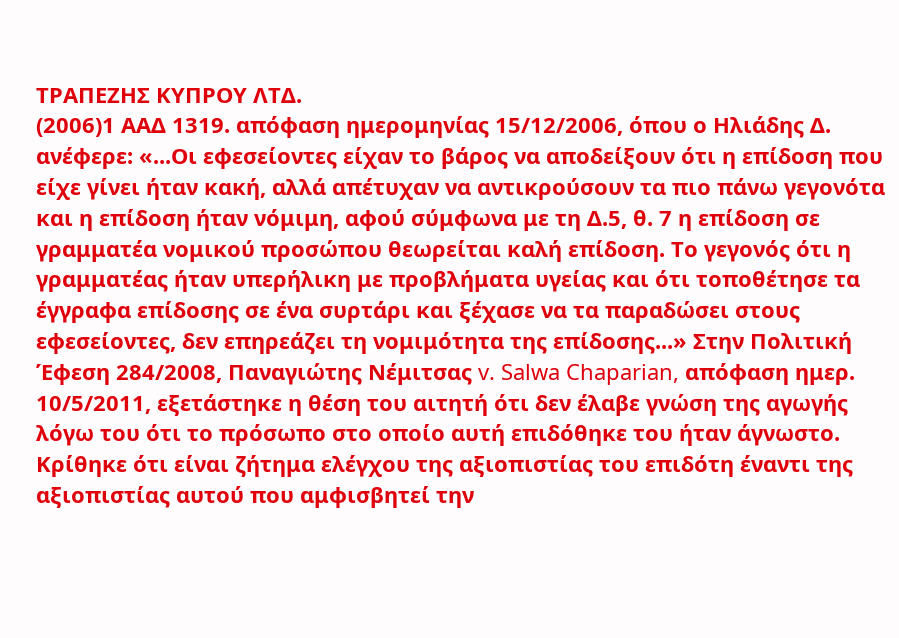ΤΡΑΠΕΖΗΣ ΚΥΠΡΟΥ ΛΤΔ.
(2006)1 ΑΑΔ 1319. απόφαση ημερομηνίας 15/12/2006, όπου ο Ηλιάδης Δ. ανέφερε: «...Οι εφεσείοντες είχαν το βάρος να αποδείξουν ότι η επίδοση που είχε γίνει ήταν κακή, αλλά απέτυχαν να αντικρούσουν τα πιο πάνω γεγονότα και η επίδοση ήταν νόμιμη, αφού σύμφωνα με τη Δ.5, θ. 7 η επίδοση σε γραμματέα νομικού προσώπου θεωρείται καλή επίδοση. Το γεγονός ότι η γραμματέας ήταν υπερήλικη με προβλήματα υγείας και ότι τοποθέτησε τα έγγραφα επίδοσης σε ένα συρτάρι και ξέχασε να τα παραδώσει στους εφεσείοντες, δεν επηρεάζει τη νομιμότητα της επίδοσης...» Στην Πολιτική Έφεση 284/2008, Παναγιώτης Νέμιτσας v. Salwa Chaparian, απόφαση ημερ. 10/5/2011, εξετάστηκε η θέση του αιτητή ότι δεν έλαβε γνώση της αγωγής λόγω του ότι το πρόσωπο στο οποίο αυτή επιδόθηκε του ήταν άγνωστο. Κρίθηκε ότι είναι ζήτημα ελέγχου της αξιοπιστίας του επιδότη έναντι της αξιοπιστίας αυτού που αμφισβητεί την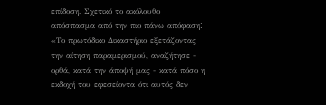επίδοση. Σχετικό το ακόλουθο απόσπασμα από την πιο πάνω απόφασηː «Το πρωτόδικο Δικαστήριο εξετάζοντας την αίτηση παραμερισμού, αναζήτησε - ορθά, κατά την άποψή μας - κατά πόσο η εκδοχή του εφεσείοντα ότι αυτός δεν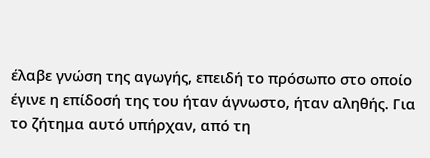έλαβε γνώση της αγωγής, επειδή το πρόσωπο στο οποίο έγινε η επίδοσή της του ήταν άγνωστο, ήταν αληθής. Για το ζήτημα αυτό υπήρχαν, από τη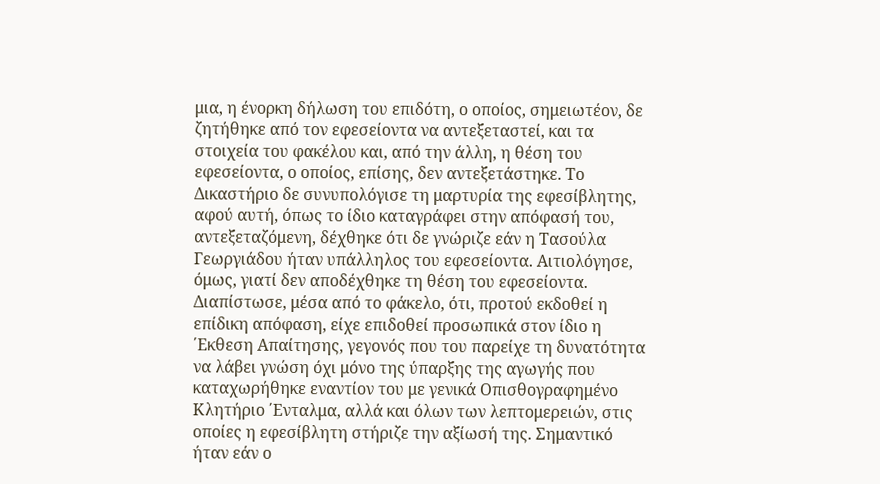μια, η ένορκη δήλωση του επιδότη, ο οποίος, σημειωτέον, δε ζητήθηκε από τον εφεσείοντα να αντεξεταστεί, και τα στοιχεία του φακέλου και, από την άλλη, η θέση του εφεσείοντα, ο οποίος, επίσης, δεν αντεξετάστηκε. Το Δικαστήριο δε συνυπολόγισε τη μαρτυρία της εφεσίβλητης, αφού αυτή, όπως το ίδιο καταγράφει στην απόφασή του, αντεξεταζόμενη, δέχθηκε ότι δε γνώριζε εάν η Τασούλα Γεωργιάδου ήταν υπάλληλος του εφεσείοντα. Αιτιολόγησε, όμως, γιατί δεν αποδέχθηκε τη θέση του εφεσείοντα. Διαπίστωσε, μέσα από το φάκελο, ότι, προτού εκδοθεί η επίδικη απόφαση, είχε επιδοθεί προσωπικά στον ίδιο η ΄Εκθεση Απαίτησης, γεγονός που του παρείχε τη δυνατότητα να λάβει γνώση όχι μόνο της ύπαρξης της αγωγής που καταχωρήθηκε εναντίον του με γενικά Οπισθογραφημένο Κλητήριο ΄Ενταλμα, αλλά και όλων των λεπτομερειών, στις οποίες η εφεσίβλητη στήριζε την αξίωσή της. Σημαντικό ήταν εάν ο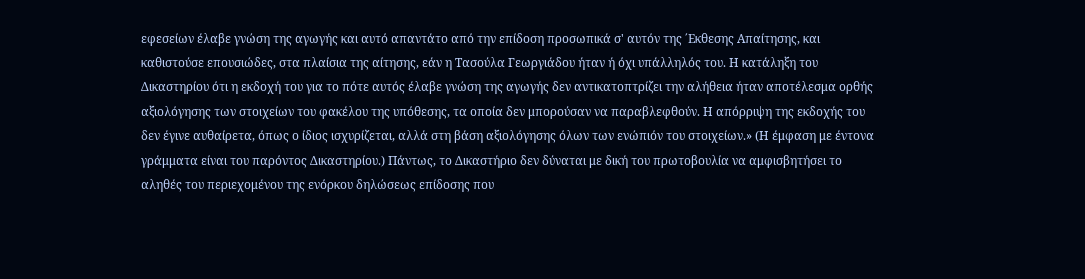εφεσείων έλαβε γνώση της αγωγής και αυτό απαντάτο από την επίδοση προσωπικά σ' αυτόν της ΄Εκθεσης Απαίτησης, και καθιστούσε επουσιώδες, στα πλαίσια της αίτησης, εάν η Τασούλα Γεωργιάδου ήταν ή όχι υπάλληλός του. Η κατάληξη του Δικαστηρίου ότι η εκδοχή του για το πότε αυτός έλαβε γνώση της αγωγής δεν αντικατοπτρίζει την αλήθεια ήταν αποτέλεσμα ορθής αξιολόγησης των στοιχείων του φακέλου της υπόθεσης, τα οποία δεν μπορούσαν να παραβλεφθούν. Η απόρριψη της εκδοχής του δεν έγινε αυθαίρετα, όπως ο ίδιος ισχυρίζεται, αλλά στη βάση αξιολόγησης όλων των ενώπιόν του στοιχείων.» (Η έμφαση με έντονα γράμματα είναι του παρόντος Δικαστηρίου.) Πάντως, το Δικαστήριο δεν δύναται με δική του πρωτοβουλία να αμφισβητήσει το αληθές του περιεχομένου της ενόρκου δηλώσεως επίδοσης που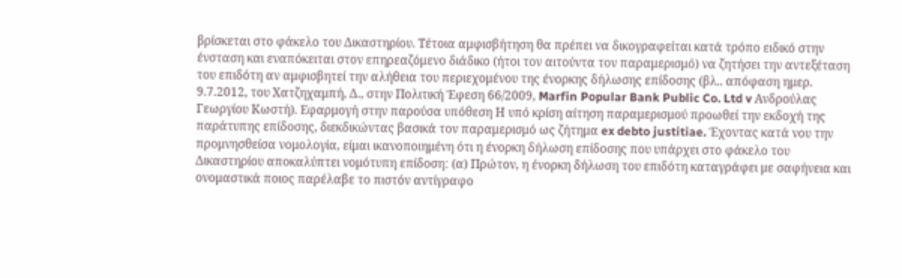βρίσκεται στο φάκελο του Δικαστηρίου. Τέτοια αμφισβήτηση θα πρέπει να δικογραφείται κατά τρόπο ειδικό στην ένσταση και εναπόκειται στον επηρεαζόμενο διάδικο (ήτοι τον αιτούντα τον παραμερισμό) να ζητήσει την αντεξέταση του επιδότη αν αμφισβητεί την αλήθεια του περιεχομένου της ένορκης δήλωσης επίδοσης (βλ.. απόφαση ημερ. 9.7.2012, του Χατζηχαμπή, Δ., στην Πολιτική Έφεση 66/2009, Marfin Popular Bank Public Co. Ltd v Ανδρούλας Γεωργίου Κωστή). Εφαρμογή στην παρούσα υπόθεση Η υπό κρίση αίτηση παραμερισμού προωθεί την εκδοχή της παράτυπης επίδοσης, διεκδικώντας βασικά τον παραμερισμό ως ζήτημα ex debto justitiae. Έχοντας κατά νου την προμνησθείσα νομολογία, είμαι ικανοποιημένη ότι η ένορκη δήλωση επίδοσης που υπάρχει στο φάκελο του Δικαστηρίου αποκαλύπτει νομότυπη επίδοσηː (α) Πρώτον, η ένορκη δήλωση του επιδότη καταγράφει με σαφήνεια και ονομαστικά ποιος παρέλαβε το πιστόν αντίγραφο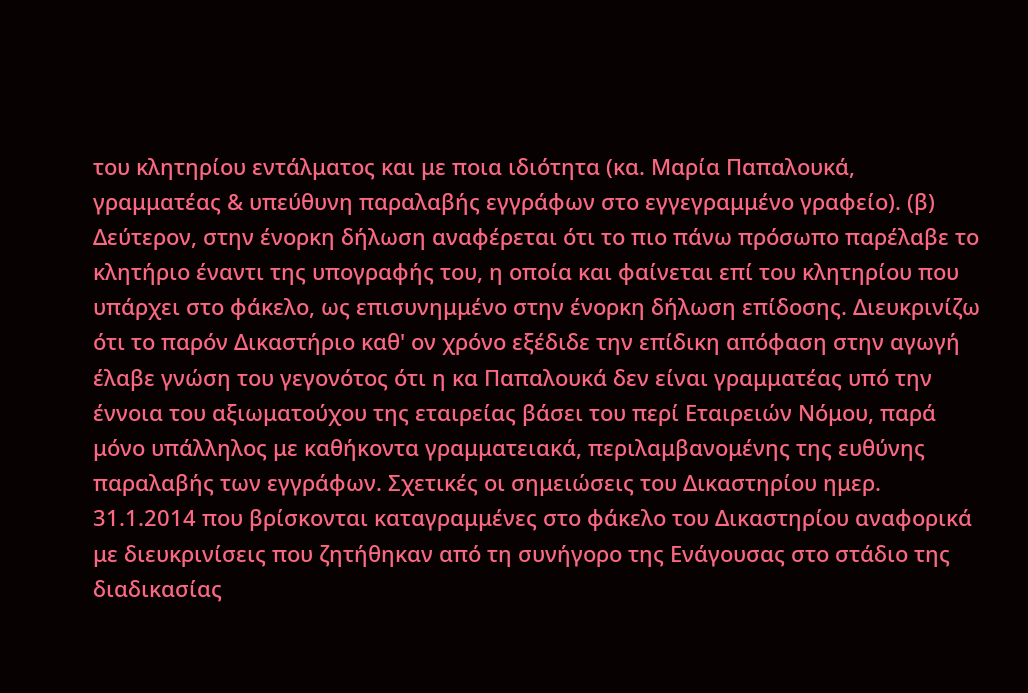του κλητηρίου εντάλματος και με ποια ιδιότητα (κα. Μαρία Παπαλουκά, γραμματέας & υπεύθυνη παραλαβής εγγράφων στο εγγεγραμμένο γραφείο). (β) Δεύτερον, στην ένορκη δήλωση αναφέρεται ότι το πιο πάνω πρόσωπο παρέλαβε το κλητήριο έναντι της υπογραφής του, η οποία και φαίνεται επί του κλητηρίου που υπάρχει στο φάκελο, ως επισυνημμένο στην ένορκη δήλωση επίδοσης. Διευκρινίζω ότι το παρόν Δικαστήριο καθ' ον χρόνο εξέδιδε την επίδικη απόφαση στην αγωγή έλαβε γνώση του γεγονότος ότι η κα Παπαλουκά δεν είναι γραμματέας υπό την έννοια του αξιωματούχου της εταιρείας βάσει του περί Εταιρειών Νόμου, παρά μόνο υπάλληλος με καθήκοντα γραμματειακά, περιλαμβανομένης της ευθύνης παραλαβής των εγγράφων. Σχετικές οι σημειώσεις του Δικαστηρίου ημερ. 31.1.2014 που βρίσκονται καταγραμμένες στο φάκελο του Δικαστηρίου αναφορικά με διευκρινίσεις που ζητήθηκαν από τη συνήγορο της Ενάγουσας στο στάδιο της διαδικασίας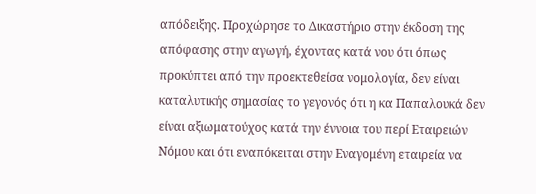απόδειξης. Προχώρησε το Δικαστήριο στην έκδοση της απόφασης στην αγωγή, έχοντας κατά νου ότι όπως προκύπτει από την προεκτεθείσα νομολογία, δεν είναι καταλυτικής σημασίας το γεγονός ότι η κα Παπαλουκά δεν είναι αξιωματούχος κατά την έννοια του περί Εταιρειών Νόμου και ότι εναπόκειται στην Εναγομένη εταιρεία να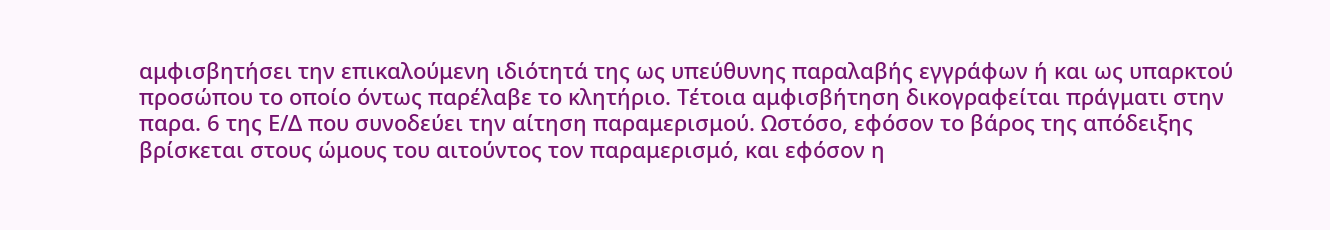αμφισβητήσει την επικαλούμενη ιδιότητά της ως υπεύθυνης παραλαβής εγγράφων ή και ως υπαρκτού προσώπου το οποίο όντως παρέλαβε το κλητήριο. Τέτοια αμφισβήτηση δικογραφείται πράγματι στην παρα. 6 της Ε/Δ που συνοδεύει την αίτηση παραμερισμού. Ωστόσο, εφόσον το βάρος της απόδειξης βρίσκεται στους ώμους του αιτούντος τον παραμερισμό, και εφόσον η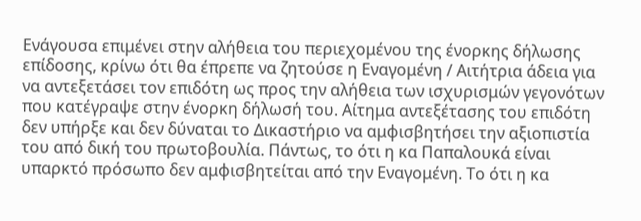Ενάγουσα επιμένει στην αλήθεια του περιεχομένου της ένορκης δήλωσης επίδοσης, κρίνω ότι θα έπρεπε να ζητούσε η Εναγομένη / Αιτήτρια άδεια για να αντεξετάσει τον επιδότη ως προς την αλήθεια των ισχυρισμών γεγονότων που κατέγραψε στην ένορκη δήλωσή του. Αίτημα αντεξέτασης του επιδότη δεν υπήρξε και δεν δύναται το Δικαστήριο να αμφισβητήσει την αξιοπιστία του από δική του πρωτοβουλία. Πάντως, το ότι η κα Παπαλουκά είναι υπαρκτό πρόσωπο δεν αμφισβητείται από την Εναγομένη. Το ότι η κα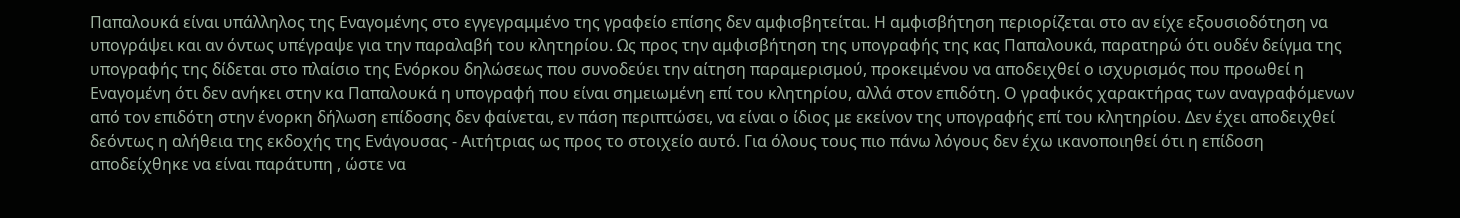Παπαλουκά είναι υπάλληλος της Εναγομένης στο εγγεγραμμένο της γραφείο επίσης δεν αμφισβητείται. Η αμφισβήτηση περιορίζεται στο αν είχε εξουσιοδότηση να υπογράψει και αν όντως υπέγραψε για την παραλαβή του κλητηρίου. Ως προς την αμφισβήτηση της υπογραφής της κας Παπαλουκά, παρατηρώ ότι ουδέν δείγμα της υπογραφής της δίδεται στο πλαίσιο της Ενόρκου δηλώσεως που συνοδεύει την αίτηση παραμερισμού, προκειμένου να αποδειχθεί ο ισχυρισμός που προωθεί η Εναγομένη ότι δεν ανήκει στην κα Παπαλουκά η υπογραφή που είναι σημειωμένη επί του κλητηρίου, αλλά στον επιδότη. Ο γραφικός χαρακτήρας των αναγραφόμενων από τον επιδότη στην ένορκη δήλωση επίδοσης δεν φαίνεται, εν πάση περιπτώσει, να είναι ο ίδιος με εκείνον της υπογραφής επί του κλητηρίου. Δεν έχει αποδειχθεί δεόντως η αλήθεια της εκδοχής της Ενάγουσας - Αιτήτριας ως προς το στοιχείο αυτό. Για όλους τους πιο πάνω λόγους δεν έχω ικανοποιηθεί ότι η επίδοση αποδείχθηκε να είναι παράτυπη , ώστε να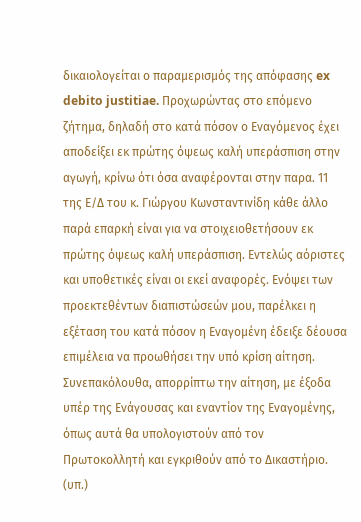δικαιολογείται ο παραμερισμός της απόφασης ex debito justitiae. Προχωρώντας στο επόμενο ζήτημα, δηλαδή στο κατά πόσον ο Εναγόμενος έχει αποδείξει εκ πρώτης όψεως καλή υπεράσπιση στην αγωγή, κρίνω ότι όσα αναφέρονται στην παρα. 11 της Ε/Δ του κ. Γιώργου Κωνσταντινίδη κάθε άλλο παρά επαρκή είναι για να στοιχειοθετήσουν εκ πρώτης όψεως καλή υπεράσπιση. Εντελώς αόριστες και υποθετικές είναι οι εκεί αναφορές. Ενόψει των προεκτεθέντων διαπιστώσεών μου, παρέλκει η εξέταση του κατά πόσον η Εναγομένη έδειξε δέουσα επιμέλεια να προωθήσει την υπό κρίση αίτηση. Συνεπακόλουθα, απορρίπτω την αίτηση, με έξοδα υπέρ της Ενάγουσας και εναντίον της Εναγομένης, όπως αυτά θα υπολογιστούν από τον Πρωτοκολλητή και εγκριθούν από το Δικαστήριο. (υπ.)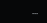...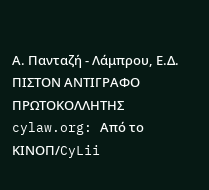Α. Πανταζή - Λάμπρου, Ε.Δ. ΠΙΣΤΟΝ ΑΝΤΙΓΡΑΦΟ ΠΡΩΤΟΚΟΛΛΗΤΗΣ cylaw.org: Από το ΚΙΝOΠ/CyLii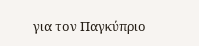για τον Παγκύπριο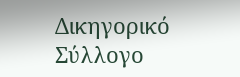Δικηγορικό Σύλλογο